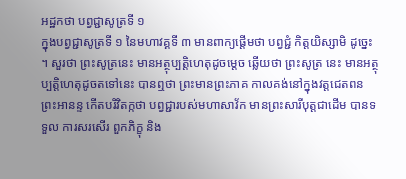អដ្ឋកថា បព្វជ្ជាសូត្រទី ១
ក្នុងបព្វជ្ជាសូត្រទី ១ នៃមហាវគ្គទី ៣ មានពាក្យផ្តើមថា បព្វជ្ជំ កិត្តយិស្សាមិ ដូច្នេះ ។ សួរថា ព្រះសូត្រនេះ មានអត្ថុប្បត្តិហេតុដូចម្តេច ឆ្លើយថា ព្រះសូត្រ នេះ មានអត្ថុប្បត្តិហេតុដូចតទៅនេះ បានឮថា ព្រះមានព្រះភាគ កាលគង់នៅក្នុងវត្តជេតពន ព្រះអានន្ទ កើតបរិវិតក្កថា បព្វជ្ជារបស់មហាសាវ័ក មានព្រះសារីបុត្តជាដើម បានទទួល ការសរសើរ ពួកភិក្ខុ និង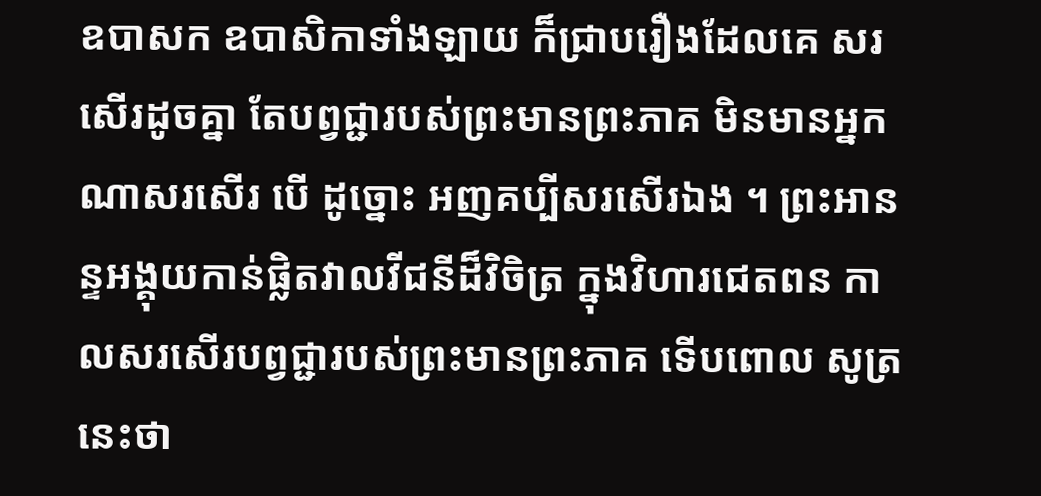ឧបាសក ឧបាសិកាទាំងឡាយ ក៏ជ្រាបរឿងដែលគេ សរសើរដូចគ្នា តែបព្វជ្ជារបស់ព្រះមានព្រះភាគ មិនមានអ្នកណាសរសើរ បើ ដូច្នោះ អញគប្បីសរសើរឯង ។ ព្រះអានន្ទអង្គុយកាន់ផ្លិតវាលវីជនីដ៏វិចិត្រ ក្នុងវិហារជេតពន កាលសរសើរបព្វជ្ជារបស់ព្រះមានព្រះភាគ ទើបពោល សូត្រនេះថា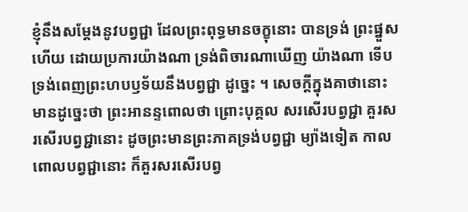ខ្ញុំនឹងសម្តែងនូវបព្វជ្ជា ដែលព្រះពុទ្ធមានចក្ខុនោះ បានទ្រង់ ព្រះផ្នួសហើយ ដោយប្រការយ៉ាងណា ទ្រង់ពិចារណាឃើញ យ៉ាងណា ទើបទ្រង់ពេញព្រះហបឫទ័យនឹងបព្វជ្ជា ដូច្នេះ ។ សេចក្តីក្នុងគាថានោះ មានដូច្នេះថា ព្រះអានន្ទពោលថា ព្រោះបុគ្គល សរសើរបព្វជ្ជា គួរសរសើរបព្វជ្ជានោះ ដូចព្រះមានព្រះភាគទ្រង់បព្វជ្ជា ម្យ៉ាងទៀត កាលពោលបព្វជ្ជានោះ ក៏គួរសរសើរបព្វ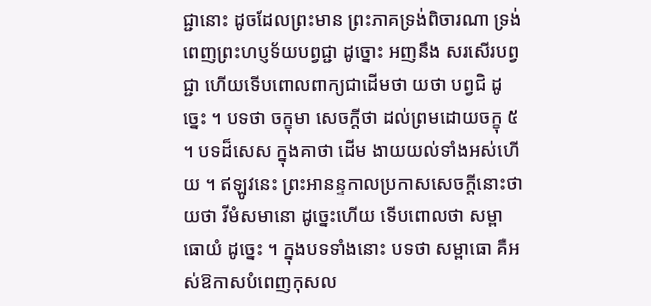ជ្ជានោះ ដូចដែលព្រះមាន ព្រះភាគទ្រង់ពិចារណា ទ្រង់ពេញព្រះហប្ញទ័យបព្វជ្ជា ដូច្នោះ អញនឹង សរសើរបព្វជ្ជា ហើយទើបពោលពាក្យជាដើមថា យថា បព្វជិ ដូច្នេះ ។ បទថា ចក្ខុមា សេចក្តីថា ដល់ព្រមដោយចក្ខុ ៥ ។ បទដ៏សេស ក្នុងគាថា ដើម ងាយយល់ទាំងអស់ហើយ ។ ឥឡូវនេះ ព្រះអានន្ទកាលប្រកាសសេចក្តីនោះថា យថា វីមំសមានោ ដូច្នេះហើយ ទើបពោលថា សម្ពាធោយំ ដូច្នេះ ។ ក្នុងបទទាំងនោះ បទថា សម្ពាធោ គឺអស់ឱកាសបំពេញកុសល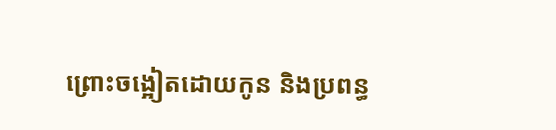ព្រោះចង្អៀតដោយកូន និងប្រពន្ធ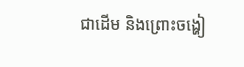ជាដើម និងព្រោះចង្ហៀ